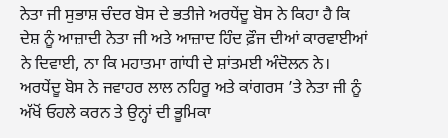ਨੇਤਾ ਜੀ ਸੁਭਾਸ਼ ਚੰਦਰ ਬੋਸ ਦੇ ਭਤੀਜੇ ਅਰਧੇਂਦੂ ਬੋਸ ਨੇ ਕਿਹਾ ਹੈ ਕਿ ਦੇਸ਼ ਨੂੰ ਆਜ਼ਾਦੀ ਨੇਤਾ ਜੀ ਅਤੇ ਆਜ਼ਾਦ ਹਿੰਦ ਫ਼ੌਜ ਦੀਆਂ ਕਾਰਵਾਈਆਂ ਨੇ ਦਿਵਾਈ, ਨਾ ਕਿ ਮਹਾਤਮਾ ਗਾਂਧੀ ਦੇ ਸ਼ਾਂਤਮਈ ਅੰਦੋਲਨ ਨੇ। ਅਰਧੇਂਦੂ ਬੋਸ ਨੇ ਜਵਾਹਰ ਲਾਲ ਨਹਿਰੂ ਅਤੇ ਕਾਂਗਰਸ ’ਤੇ ਨੇਤਾ ਜੀ ਨੂੰ ਅੱਖੋਂ ਓਹਲੇ ਕਰਨ ਤੇ ਉਨ੍ਹਾਂ ਦੀ ਭੂਮਿਕਾ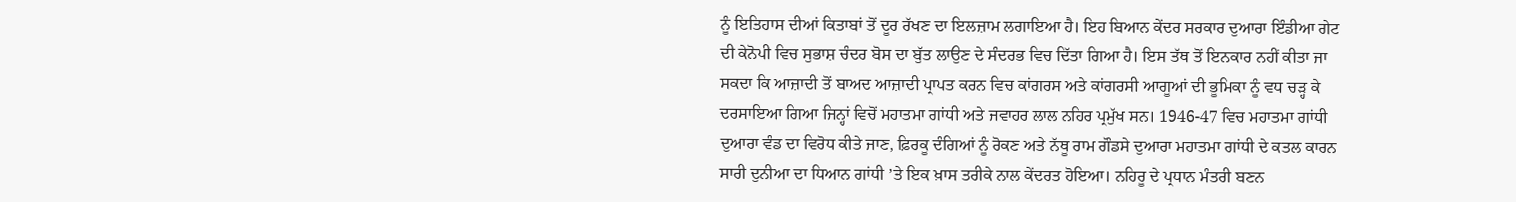ਨੂੰ ਇਤਿਹਾਸ ਦੀਆਂ ਕਿਤਾਬਾਂ ਤੋਂ ਦੂਰ ਰੱਖਣ ਦਾ ਇਲਜ਼ਾਮ ਲਗਾਇਆ ਹੈ। ਇਹ ਬਿਆਨ ਕੇਂਦਰ ਸਰਕਾਰ ਦੁਆਰਾ ਇੰਡੀਆ ਗੇਟ ਦੀ ਕੇਨੋਪੀ ਵਿਚ ਸੁਭਾਸ਼ ਚੰਦਰ ਬੋਸ ਦਾ ਬੁੱਤ ਲਾਉਣ ਦੇ ਸੰਦਰਭ ਵਿਚ ਦਿੱਤਾ ਗਿਆ ਹੈ। ਇਸ ਤੱਥ ਤੋਂ ਇਨਕਾਰ ਨਹੀਂ ਕੀਤਾ ਜਾ ਸਕਦਾ ਕਿ ਆਜ਼ਾਦੀ ਤੋਂ ਬਾਅਦ ਆਜ਼ਾਦੀ ਪ੍ਰਾਪਤ ਕਰਨ ਵਿਚ ਕਾਂਗਰਸ ਅਤੇ ਕਾਂਗਰਸੀ ਆਗੂਆਂ ਦੀ ਭੂਮਿਕਾ ਨੂੰ ਵਧ ਚੜ੍ਹ ਕੇ ਦਰਸਾਇਆ ਗਿਆ ਜਿਨ੍ਹਾਂ ਵਿਚੋਂ ਮਹਾਤਮਾ ਗਾਂਧੀ ਅਤੇ ਜਵਾਹਰ ਲਾਲ ਨਹਿਰ ਪ੍ਰਮੁੱਖ ਸਨ। 1946-47 ਵਿਚ ਮਹਾਤਮਾ ਗਾਂਧੀ ਦੁਆਰਾ ਵੰਡ ਦਾ ਵਿਰੋਧ ਕੀਤੇ ਜਾਣ, ਫ਼ਿਰਕੂ ਦੰਗਿਆਂ ਨੂੰ ਰੋਕਣ ਅਤੇ ਨੱਥੂ ਰਾਮ ਗੌਡਸੇ ਦੁਆਰਾ ਮਹਾਤਮਾ ਗਾਂਧੀ ਦੇ ਕਤਲ ਕਾਰਨ ਸਾਰੀ ਦੁਨੀਆ ਦਾ ਧਿਆਨ ਗਾਂਧੀ ’ਤੇ ਇਕ ਖ਼ਾਸ ਤਰੀਕੇ ਨਾਲ ਕੇਂਦਰਤ ਹੋਇਆ। ਨਹਿਰੂ ਦੇ ਪ੍ਰਧਾਨ ਮੰਤਰੀ ਬਣਨ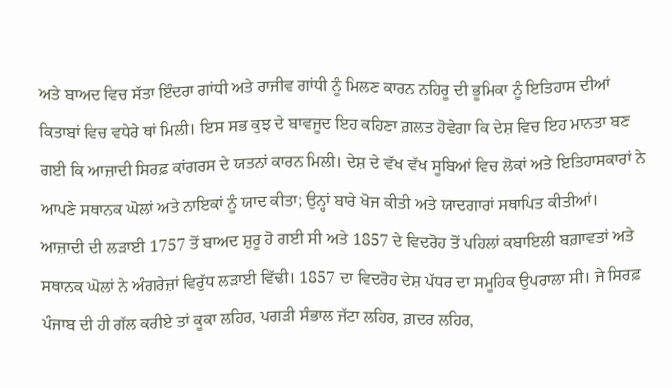ਅਤੇ ਬਾਅਦ ਵਿਚ ਸੱਤਾ ਇੰਦਰਾ ਗਾਂਧੀ ਅਤੇ ਰਾਜੀਵ ਗਾਂਧੀ ਨੂੰ ਮਿਲਣ ਕਾਰਨ ਨਹਿਰੂ ਦੀ ਭੂਮਿਕਾ ਨੂੰ ਇਤਿਹਾਸ ਦੀਆਂ ਕਿਤਾਬਾਂ ਵਿਚ ਵਧੇਰੇ ਥਾਂ ਮਿਲੀ। ਇਸ ਸਭ ਕੁਝ ਦੇ ਬਾਵਜੂਦ ਇਹ ਕਹਿਣਾ ਗ਼ਲਤ ਹੋਵੇਗਾ ਕਿ ਦੇਸ਼ ਵਿਚ ਇਹ ਮਾਨਤਾ ਬਣ ਗਈ ਕਿ ਆਜ਼ਾਦੀ ਸਿਰਫ਼ ਕਾਂਗਰਸ ਦੇ ਯਤਨਾਂ ਕਾਰਨ ਮਿਲੀ। ਦੇਸ਼ ਦੇ ਵੱਖ ਵੱਖ ਸੂਬਿਆਂ ਵਿਚ ਲੋਕਾਂ ਅਤੇ ਇਤਿਹਾਸਕਾਰਾਂ ਨੇ ਆਪਣੇ ਸਥਾਨਕ ਘੋਲਾਂ ਅਤੇ ਨਾਇਕਾਂ ਨੂੰ ਯਾਦ ਕੀਤਾ; ਉਨ੍ਹਾਂ ਬਾਰੇ ਖੋਜ ਕੀਤੀ ਅਤੇ ਯਾਦਗਾਰਾਂ ਸਥਾਪਿਤ ਕੀਤੀਆਂ।
ਆਜ਼ਾਦੀ ਦੀ ਲੜਾਈ 1757 ਤੋਂ ਬਾਅਦ ਸ਼ੁਰੂ ਹੋ ਗਈ ਸੀ ਅਤੇ 1857 ਦੇ ਵਿਦਰੋਹ ਤੋਂ ਪਹਿਲਾਂ ਕਬਾਇਲੀ ਬਗ਼ਾਵਤਾਂ ਅਤੇ ਸਥਾਨਕ ਘੋਲਾਂ ਨੇ ਅੰਗਰੇਜ਼ਾਂ ਵਿਰੁੱਧ ਲੜਾਈ ਵਿੱਢੀ। 1857 ਦਾ ਵਿਦਰੋਹ ਦੇਸ਼ ਪੱਧਰ ਦਾ ਸਮੂਹਿਕ ਉਪਰਾਲਾ ਸੀ। ਜੇ ਸਿਰਫ਼ ਪੰਜਾਬ ਦੀ ਹੀ ਗੱਲ ਕਰੀਏ ਤਾਂ ਕੂਕਾ ਲਹਿਰ, ਪਗੜੀ ਸੰਭਾਲ ਜੱਟਾ ਲਹਿਰ, ਗ਼ਦਰ ਲਹਿਰ,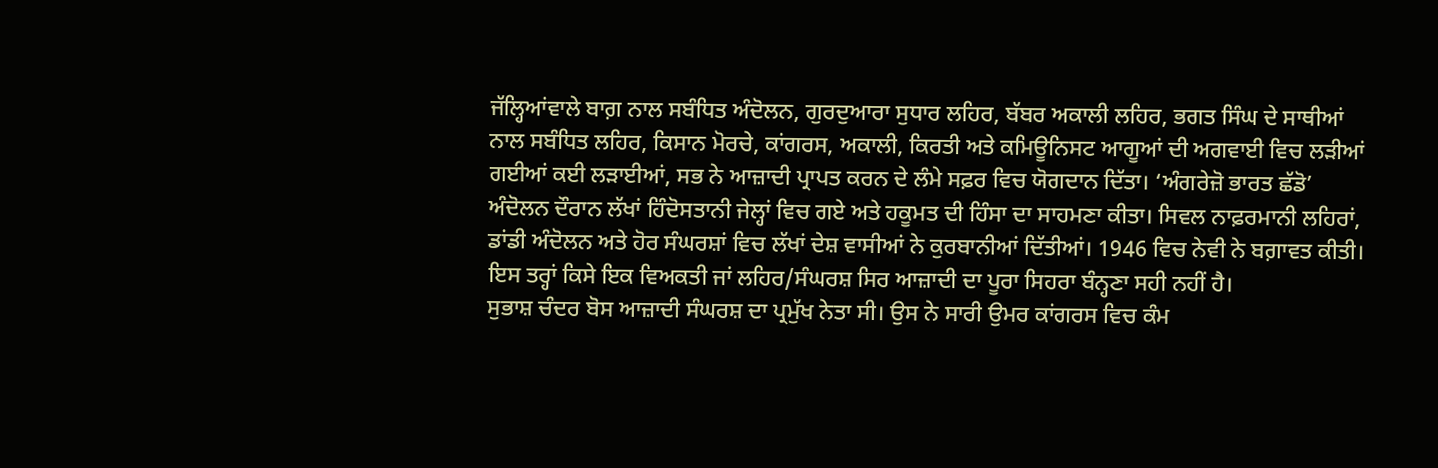ਜੱਲ੍ਹਿਆਂਵਾਲੇ ਬਾਗ਼ ਨਾਲ ਸਬੰਧਿਤ ਅੰਦੋਲਨ, ਗੁਰਦੁਆਰਾ ਸੁਧਾਰ ਲਹਿਰ, ਬੱਬਰ ਅਕਾਲੀ ਲਹਿਰ, ਭਗਤ ਸਿੰਘ ਦੇ ਸਾਥੀਆਂ ਨਾਲ ਸਬੰਧਿਤ ਲਹਿਰ, ਕਿਸਾਨ ਮੋਰਚੇ, ਕਾਂਗਰਸ, ਅਕਾਲੀ, ਕਿਰਤੀ ਅਤੇ ਕਮਿਊਨਿਸਟ ਆਗੂਆਂ ਦੀ ਅਗਵਾਈ ਵਿਚ ਲੜੀਆਂ ਗਈਆਂ ਕਈ ਲੜਾਈਆਂ, ਸਭ ਨੇ ਆਜ਼ਾਦੀ ਪ੍ਰਾਪਤ ਕਰਨ ਦੇ ਲੰਮੇ ਸਫ਼ਰ ਵਿਚ ਯੋਗਦਾਨ ਦਿੱਤਾ। ‘ਅੰਗਰੇਜ਼ੋ ਭਾਰਤ ਛੱਡੋ’ ਅੰਦੋਲਨ ਦੌਰਾਨ ਲੱਖਾਂ ਹਿੰਦੋਸਤਾਨੀ ਜੇਲ੍ਹਾਂ ਵਿਚ ਗਏ ਅਤੇ ਹਕੂਮਤ ਦੀ ਹਿੰਸਾ ਦਾ ਸਾਹਮਣਾ ਕੀਤਾ। ਸਿਵਲ ਨਾਫ਼ਰਮਾਨੀ ਲਹਿਰਾਂ, ਡਾਂਡੀ ਅੰਦੋਲਨ ਅਤੇ ਹੋਰ ਸੰਘਰਸ਼ਾਂ ਵਿਚ ਲੱਖਾਂ ਦੇਸ਼ ਵਾਸੀਆਂ ਨੇ ਕੁਰਬਾਨੀਆਂ ਦਿੱਤੀਆਂ। 1946 ਵਿਚ ਨੇਵੀ ਨੇ ਬਗ਼ਾਵਤ ਕੀਤੀ। ਇਸ ਤਰ੍ਹਾਂ ਕਿਸੇ ਇਕ ਵਿਅਕਤੀ ਜਾਂ ਲਹਿਰ/ਸੰਘਰਸ਼ ਸਿਰ ਆਜ਼ਾਦੀ ਦਾ ਪੂਰਾ ਸਿਹਰਾ ਬੰਨ੍ਹਣਾ ਸਹੀ ਨਹੀਂ ਹੈ।
ਸੁਭਾਸ਼ ਚੰਦਰ ਬੋਸ ਆਜ਼ਾਦੀ ਸੰਘਰਸ਼ ਦਾ ਪ੍ਰਮੁੱਖ ਨੇਤਾ ਸੀ। ਉਸ ਨੇ ਸਾਰੀ ਉਮਰ ਕਾਂਗਰਸ ਵਿਚ ਕੰਮ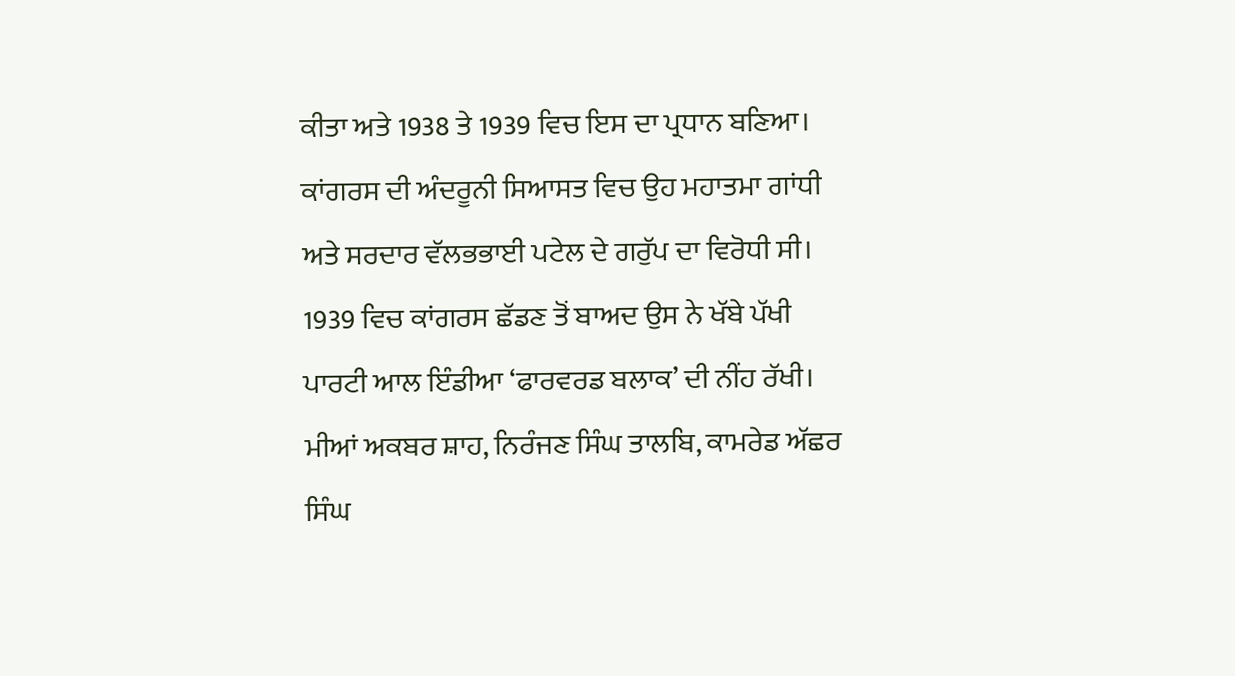ਕੀਤਾ ਅਤੇ 1938 ਤੇ 1939 ਵਿਚ ਇਸ ਦਾ ਪ੍ਰਧਾਨ ਬਣਿਆ। ਕਾਂਗਰਸ ਦੀ ਅੰਦਰੂਨੀ ਸਿਆਸਤ ਵਿਚ ਉਹ ਮਹਾਤਮਾ ਗਾਂਧੀ ਅਤੇ ਸਰਦਾਰ ਵੱਲਭਭਾਈ ਪਟੇਲ ਦੇ ਗਰੁੱਪ ਦਾ ਵਿਰੋਧੀ ਸੀ। 1939 ਵਿਚ ਕਾਂਗਰਸ ਛੱਡਣ ਤੋਂ ਬਾਅਦ ਉਸ ਨੇ ਖੱਬੇ ਪੱਖੀ ਪਾਰਟੀ ਆਲ ਇੰਡੀਆ ‘ਫਾਰਵਰਡ ਬਲਾਕ’ ਦੀ ਨੀਂਹ ਰੱਖੀ। ਮੀਆਂ ਅਕਬਰ ਸ਼ਾਹ, ਨਿਰੰਜਣ ਸਿੰਘ ਤਾਲਬਿ, ਕਾਮਰੇਡ ਅੱਛਰ ਸਿੰਘ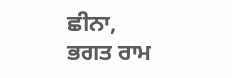ਛੀਨਾ, ਭਗਤ ਰਾਮ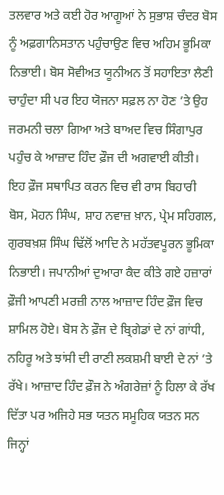ਤਲਵਾਰ ਅਤੇ ਕਈ ਹੋਰ ਆਗੂਆਂ ਨੇ ਸੁਭਾਸ਼ ਚੰਦਰ ਬੋਸ ਨੂੰ ਅਫ਼ਗਾਨਿਸਤਾਨ ਪਹੁੰਚਾਉਣ ਵਿਚ ਅਹਿਮ ਭੂਮਿਕਾ ਨਿਭਾਈ। ਬੋਸ ਸੋਵੀਅਤ ਯੂਨੀਅਨ ਤੋਂ ਸਹਾਇਤਾ ਲੈਣੀ ਚਾਹੁੰਦਾ ਸੀ ਪਰ ਇਹ ਯੋਜਨਾ ਸਫ਼ਲ ਨਾ ਹੋਣ ’ਤੇ ਉਹ ਜਰਮਨੀ ਚਲਾ ਗਿਆ ਅਤੇ ਬਾਅਦ ਵਿਚ ਸਿੰਗਾਪੁਰ ਪਹੁੰਚ ਕੇ ਆਜ਼ਾਦ ਹਿੰਦ ਫ਼ੌਜ ਦੀ ਅਗਵਾਈ ਕੀਤੀ। ਇਹ ਫ਼ੌਜ ਸਥਾਪਿਤ ਕਰਨ ਵਿਚ ਵੀ ਰਾਸ ਬਿਹਾਰੀ ਬੋਸ, ਮੋਹਨ ਸਿੰਘ, ਸ਼ਾਹ ਨਵਾਜ਼ ਖ਼ਾਨ, ਪ੍ਰੇਮ ਸਹਿਗਲ, ਗੁਰਬਖ਼ਸ਼ ਸਿੰਘ ਢਿੱਲੋਂ ਆਦਿ ਨੇ ਮਹੱਤਵਪੂਰਨ ਭੂਮਿਕਾ ਨਿਭਾਈ। ਜਪਾਨੀਆਂ ਦੁਆਰਾ ਕੈਦ ਕੀਤੇ ਗਏ ਹਜ਼ਾਰਾਂ ਫ਼ੌਜੀ ਆਪਣੀ ਮਰਜ਼ੀ ਨਾਲ ਆਜ਼ਾਦ ਹਿੰਦ ਫ਼ੌਜ ਵਿਚ ਸ਼ਾਮਿਲ ਹੋਏ। ਬੋਸ ਨੇ ਫ਼ੌਜ ਦੇ ਬ੍ਰਿਗੇਡਾਂ ਦੇ ਨਾਂ ਗਾਂਧੀ, ਨਹਿਰੂ ਅਤੇ ਝਾਂਸੀ ਦੀ ਰਾਣੀ ਲਕਸ਼ਮੀ ਬਾਈ ਦੇ ਨਾਂ ’ਤੇ ਰੱਖੇ। ਆਜ਼ਾਦ ਹਿੰਦ ਫ਼ੌਜ ਨੇ ਅੰਗਰੇਜ਼ਾਂ ਨੂੰ ਹਿਲਾ ਕੇ ਰੱਖ ਦਿੱਤਾ ਪਰ ਅਜਿਹੇ ਸਭ ਯਤਨ ਸਮੂਹਿਕ ਯਤਨ ਸਨ ਜਿਨ੍ਹਾਂ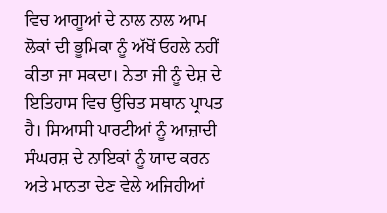ਵਿਚ ਆਗੂਆਂ ਦੇ ਨਾਲ ਨਾਲ ਆਮ ਲੋਕਾਂ ਦੀ ਭੂਮਿਕਾ ਨੂੰ ਅੱਖੋਂ ਓਹਲੇ ਨਹੀਂ ਕੀਤਾ ਜਾ ਸਕਦਾ। ਨੇਤਾ ਜੀ ਨੂੰ ਦੇਸ਼ ਦੇ ਇਤਿਹਾਸ ਵਿਚ ਉਚਿਤ ਸਥਾਨ ਪ੍ਰਾਪਤ ਹੈ। ਸਿਆਸੀ ਪਾਰਟੀਆਂ ਨੂੰ ਆਜ਼ਾਦੀ ਸੰਘਰਸ਼ ਦੇ ਨਾਇਕਾਂ ਨੂੰ ਯਾਦ ਕਰਨ ਅਤੇ ਮਾਨਤਾ ਦੇਣ ਵੇਲੇ ਅਜਿਹੀਆਂ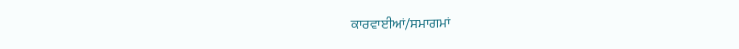ਕਾਰਵਾਈਆਂ/ਸਮਾਗਮਾਂ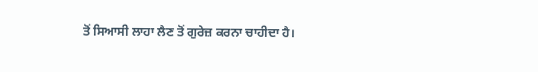ਤੋਂ ਸਿਆਸੀ ਲਾਹਾ ਲੈਣ ਤੋਂ ਗੁਰੇਜ਼ ਕਰਨਾ ਚਾਹੀਦਾ ਹੈ।